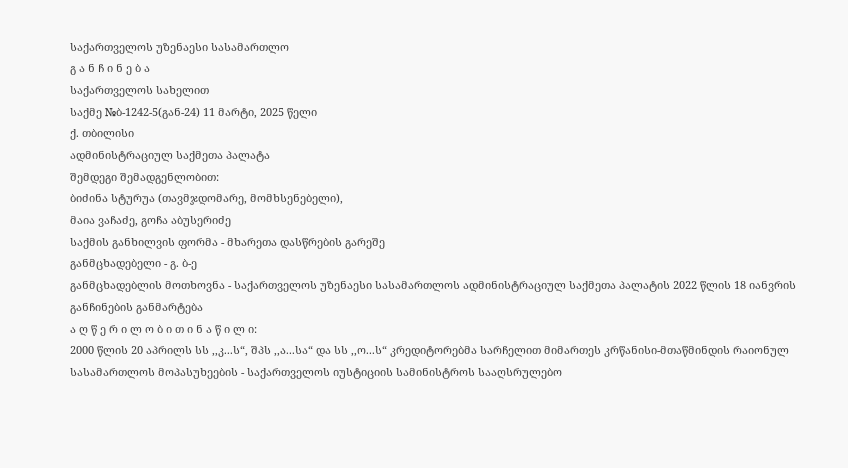საქართველოს უზენაესი სასამართლო
გ ა ნ ჩ ი ნ ე ბ ა
საქართველოს სახელით
საქმე №ბ-1242-5(გან-24) 11 მარტი, 2025 წელი
ქ. თბილისი
ადმინისტრაციულ საქმეთა პალატა
შემდეგი შემადგენლობით:
ბიძინა სტურუა (თავმჯდომარე, მომხსენებელი),
მაია ვაჩაძე, გოჩა აბუსერიძე
საქმის განხილვის ფორმა - მხარეთა დასწრების გარეშე
განმცხადებელი - გ. ბ-ე
განმცხადებლის მოთხოვნა - საქართველოს უზენაესი სასამართლოს ადმინისტრაციულ საქმეთა პალატის 2022 წლის 18 იანვრის განჩინების განმარტება
ა ღ წ ე რ ი ლ ო ბ ი თ ი ნ ა წ ი ლ ი:
2000 წლის 20 აპრილს სს ,,კ...ს“, შპს ,,ა...სა“ და სს ,,ო...ს“ კრედიტორებმა სარჩელით მიმართეს კრწანისი-მთაწმინდის რაიონულ სასამართლოს მოპასუხეების - საქართველოს იუსტიციის სამინისტროს სააღსრულებო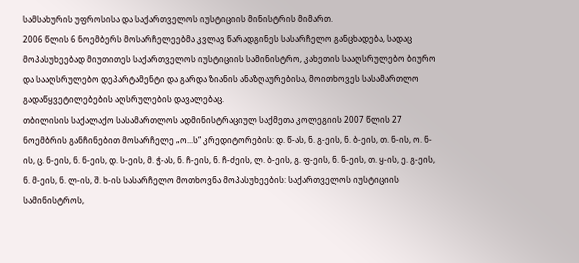სამსახურის უფროსისა და საქართველოს იუსტიციის მინისტრის მიმართ.
2006 წლის 6 ნოემბერს მოსარჩელეებმა კვლავ წარადგინეს სასარჩელო განცხადება, სადაც მოპასუხეებად მიუთითეს საქართველოს იუსტიციის სამინისტრო, კახეთის სააღსრულებო ბიურო და სააღსრულებო დეპარტამენტი და გარდა ზიანის ანაზღაურებისა, მოითხოვეს სასამართლო გადაწყვეტილებების აღსრულების დავალებაც.
თბილისის საქალაქო სასამართლოს ადმინისტრაციულ საქმეთა კოლეგიის 2007 წლის 27 ნოემბრის განჩინებით მოსარჩელე „ო...ს“ კრედიტორების: დ. წ-ას, ნ. გ-ეის, ნ. ბ-ეის, თ. ნ-ის, ო. ნ-ის, ც. ნ-ეის, ნ. ნ-ეის, დ. ს-ეის, მ. ჭ-ას, ნ. ჩ-ეის, ნ. ჩ-ძეის, ლ. ბ-ეის, გ. ფ-ეის, ნ. ნ-ეის, თ. ყ-ის, ე. გ-ეის, ნ. მ-ეის, ნ. ლ-ის, შ. ხ-ის სასარჩელო მოთხოვნა მოპასუხეების: საქართველოს იუსტიციის სამინისტროს,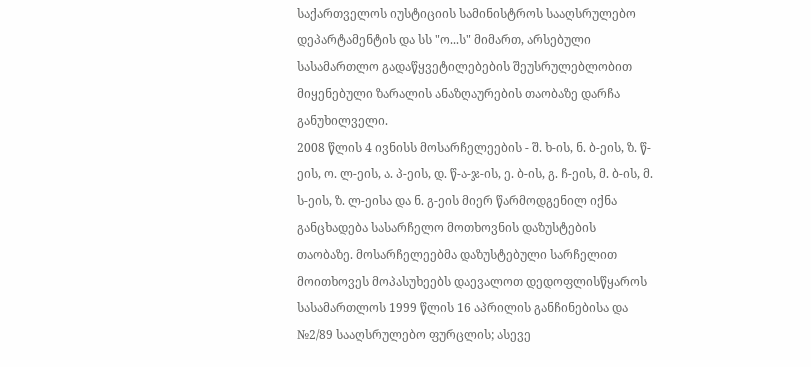საქართველოს იუსტიციის სამინისტროს სააღსრულებო დეპარტამენტის და სს "ო...ს" მიმართ, არსებული სასამართლო გადაწყვეტილებების შეუსრულებლობით მიყენებული ზარალის ანაზღაურების თაობაზე დარჩა განუხილველი.
2008 წლის 4 ივნისს მოსარჩელეების - შ. ხ-ის, ნ. ბ-ეის, ზ. წ-ეის, ო. ლ-ეის, ა. პ-ეის, დ. წ-ა-ჯ-ის, ე. ბ-ის, გ. ჩ-ეის, მ. ბ-ის, მ. ს-ეის, ზ. ლ-ეისა და ნ. გ-ეის მიერ წარმოდგენილ იქნა განცხადება სასარჩელო მოთხოვნის დაზუსტების თაობაზე. მოსარჩელეებმა დაზუსტებული სარჩელით მოითხოვეს მოპასუხეებს დაევალოთ დედოფლისწყაროს სასამართლოს 1999 წლის 16 აპრილის განჩინებისა და №2/89 სააღსრულებო ფურცლის; ასევე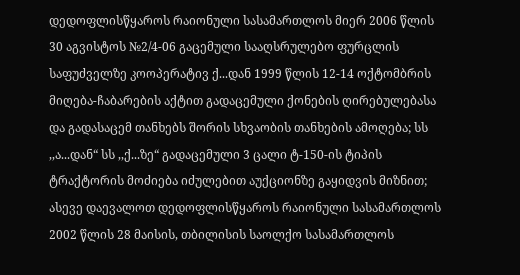დედოფლისწყაროს რაიონული სასამართლოს მიერ 2006 წლის 30 აგვისტოს №2/4-06 გაცემული სააღსრულებო ფურცლის საფუძველზე კოოპერატივ ქ...დან 1999 წლის 12-14 ოქტომბრის მიღება-ჩაბარების აქტით გადაცემული ქონების ღირებულებასა და გადასაცემ თანხებს შორის სხვაობის თანხების ამოღება; სს ,,ა...დან“ სს ,,ქ...ზე“ გადაცემული 3 ცალი ტ-150-ის ტიპის ტრაქტორის მოძიება იძულებით აუქციონზე გაყიდვის მიზნით; ასევე დაევალოთ დედოფლისწყაროს რაიონული სასამართლოს 2002 წლის 28 მაისის, თბილისის საოლქო სასამართლოს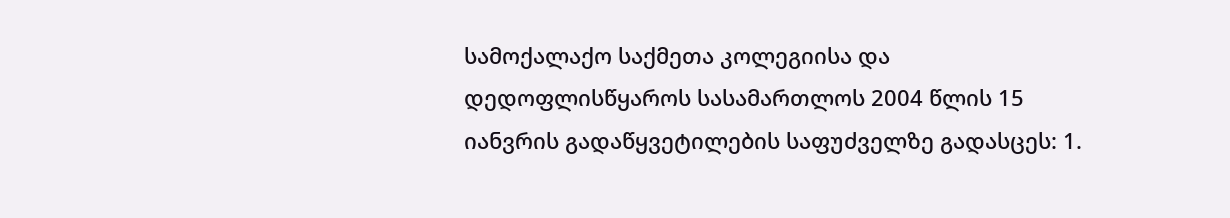სამოქალაქო საქმეთა კოლეგიისა და დედოფლისწყაროს სასამართლოს 2004 წლის 15 იანვრის გადაწყვეტილების საფუძველზე გადასცეს: 1.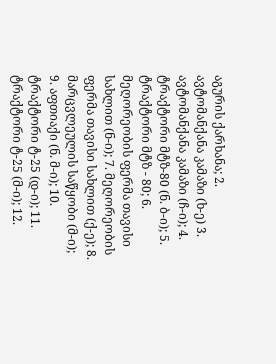აგურის ქარხანა; 2. ავტომანქანა კამაზი (ხ-ე) 3. ავტომანქანა კამაზი (ჩ-ი); 4. ტრაქტორი მტზ-80 (ნ. ბ-ი); 5. ტრაქტორი მტზ - 80; 6. მეღორეობის ფერმა თავისი სახლით (ნ-ი); 7. მეღორეობის ფერმა თავისი სახლით (ქ-ე); 8. მარცვლეულის საწყობი (მ-ი); 9. აფთიაქი (ნ. მ-ი); 10. ტრაქტორი ტ-25 (დ-ი); 11. ტრაქტორი ტ-25 (მ-ი); 12.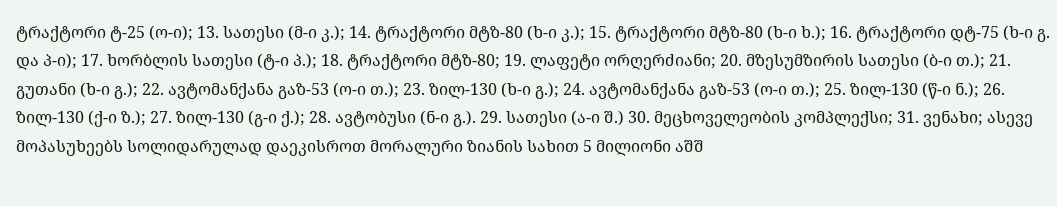ტრაქტორი ტ-25 (ო-ი); 13. სათესი (მ-ი კ.); 14. ტრაქტორი მტზ-80 (ხ-ი კ.); 15. ტრაქტორი მტზ-80 (ხ-ი ხ.); 16. ტრაქტორი დტ-75 (ხ-ი გ. და პ-ი); 17. ხორბლის სათესი (ტ-ი პ.); 18. ტრაქტორი მტზ-80; 19. ლაფეტი ორღერძიანი; 20. მზესუმზირის სათესი (ბ-ი თ.); 21. გუთანი (ხ-ი გ.); 22. ავტომანქანა გაზ-53 (ო-ი თ.); 23. ზილ-130 (ხ-ი გ.); 24. ავტომანქანა გაზ-53 (ო-ი თ.); 25. ზილ-130 (წ-ი ნ.); 26. ზილ-130 (ქ-ი ზ.); 27. ზილ-130 (გ-ი ქ.); 28. ავტობუსი (ნ-ი გ.). 29. სათესი (ა-ი შ.) 30. მეცხოველეობის კომპლექსი; 31. ვენახი; ასევე მოპასუხეებს სოლიდარულად დაეკისროთ მორალური ზიანის სახით 5 მილიონი აშშ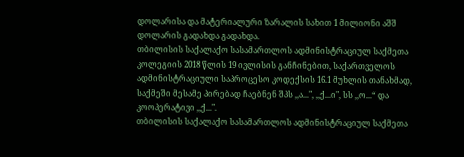დოლარისა და მატერიალური ზარალის სახით 1 მილიონი აშშ დოლარის გადახდა გადახდა.
თბილისის საქალაქო სასამართლოს ადმინისტრაციულ საქმეთა კოლეგიის 2018 წლის 19 ივლისის განჩინებით, საქართველოს ადმინისტრაციული საპროცესო კოდექსის 16.1 მუხლის თანახმად, საქმეში მესამე პირებად ჩაებნენ შპს ,,ა...", ,,ქ...ი", სს ,,ო...“ და კოოპერატივი ,,ქ...".
თბილისის საქალაქო სასამართლოს ადმინისტრაციულ საქმეთა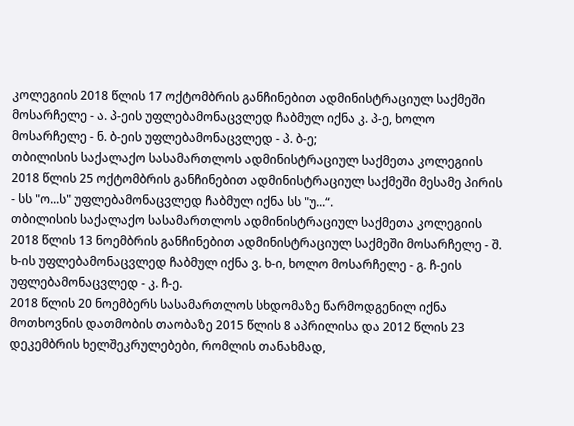კოლეგიის 2018 წლის 17 ოქტომბრის განჩინებით ადმინისტრაციულ საქმეში მოსარჩელე - ა. პ-ეის უფლებამონაცვლედ ჩაბმულ იქნა კ. პ-ე, ხოლო მოსარჩელე - ნ. ბ-ეის უფლებამონაცვლედ - პ. ბ-ე;
თბილისის საქალაქო სასამართლოს ადმინისტრაციულ საქმეთა კოლეგიის 2018 წლის 25 ოქტომბრის განჩინებით ადმინისტრაციულ საქმეში მესამე პირის - სს "ო...ს" უფლებამონაცვლედ ჩაბმულ იქნა სს "უ...“.
თბილისის საქალაქო სასამართლოს ადმინისტრაციულ საქმეთა კოლეგიის 2018 წლის 13 ნოემბრის განჩინებით ადმინისტრაციულ საქმეში მოსარჩელე - შ. ხ-ის უფლებამონაცვლედ ჩაბმულ იქნა ვ. ხ-ი, ხოლო მოსარჩელე - გ. ჩ-ეის უფლებამონაცვლედ - კ. ჩ-ე.
2018 წლის 20 ნოემბერს სასამართლოს სხდომაზე წარმოდგენილ იქნა მოთხოვნის დათმობის თაობაზე 2015 წლის 8 აპრილისა და 2012 წლის 23 დეკემბრის ხელშეკრულებები, რომლის თანახმად,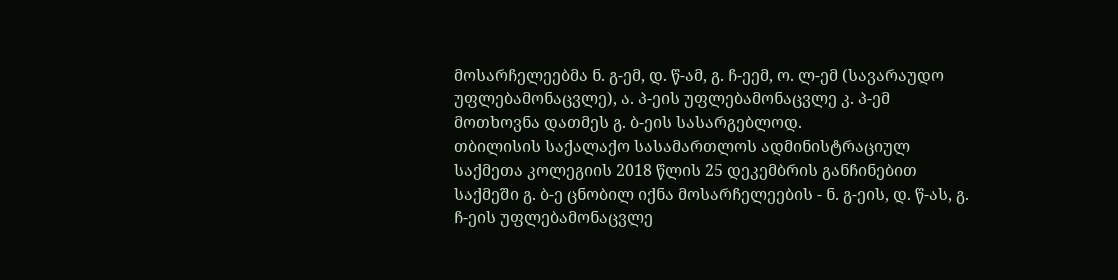მოსარჩელეებმა ნ. გ-ემ, დ. წ-ამ, გ. ჩ-ეემ, ო. ლ-ემ (სავარაუდო უფლებამონაცვლე), ა. პ-ეის უფლებამონაცვლე კ. პ-ემ მოთხოვნა დათმეს გ. ბ-ეის სასარგებლოდ.
თბილისის საქალაქო სასამართლოს ადმინისტრაციულ საქმეთა კოლეგიის 2018 წლის 25 დეკემბრის განჩინებით საქმეში გ. ბ-ე ცნობილ იქნა მოსარჩელეების - ნ. გ-ეის, დ. წ-ას, გ. ჩ-ეის უფლებამონაცვლე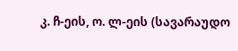კ. ჩ-ეის, ო. ლ-ეის (სავარაუდო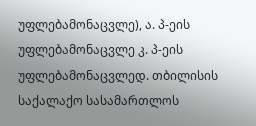უფლებამონაცვლე), ა. პ-ეის უფლებამონაცვლე კ. პ-ეის უფლებამონაცვლედ. თბილისის საქალაქო სასამართლოს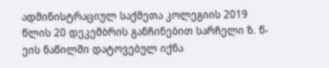ადმინისტრაციულ საქმეთა კოლეგიის 2019 წლის 20 დეკემბრის განჩინებით სარჩელი ზ. წ-ეის ნაწილში დატოვებულ იქნა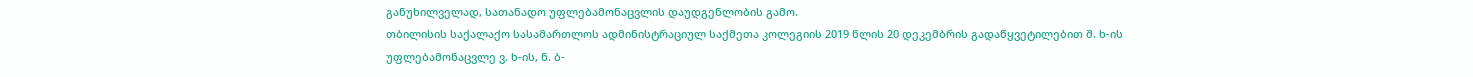განუხილველად, სათანადო უფლებამონაცვლის დაუდგენლობის გამო.
თბილისის საქალაქო სასამართლოს ადმინისტრაციულ საქმეთა კოლეგიის 2019 წლის 20 დეკემბრის გადაწყვეტილებით შ. ხ-ის უფლებამონაცვლე ვ. ხ-ის, ნ. ბ-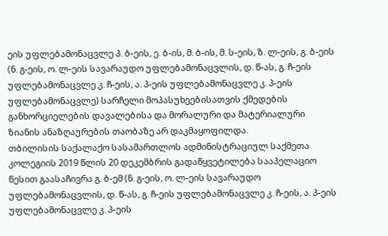ეის უფლებამონაცვლე პ. ბ-ეის, ე. ბ-ის, მ. ბ-ის, მ. ს-ეის, ზ. ლ-ეის, გ. ბ-ეის (ნ. გ-ეის, ო. ლ-ეის სავარაუდო უფლებამონაცვლის, დ. წ-ას, გ. ჩ-ეის უფლებამონაცვლე კ. ჩ-ეის, ა. პ-ეის უფლებამონაცვლე კ. პ-ეის უფლებამონაცვლე) სარჩელი მოპასუხეებისათვის ქმედების განხორციელების დავალებისა და მორალური და მატერიალური ზიანის ანაზღაურების თაობაზე არ დაკმაყოფილდა.
თბილისის საქალაქო სასამართლოს ადმინისტრაციულ საქმეთა კოლეგიის 2019 წლის 20 დეკემბრის გადაწყვეტილება სააპელაციო წესით გაასაჩივრა გ. ბ-ემ (ნ. გ-ეის, ო. ლ-ეის სავარაუდო უფლებამონაცვლის, დ. წ-ას, გ. ჩ-ეის უფლებამონაცვლე კ. ჩ-ეის, ა. პ-ეის უფლებამონაცვლე კ. პ-ეის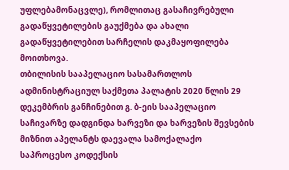უფლებამონაცვლე), რომლითაც გასაჩივრებული გადაწყვეტილების გაუქმება და ახალი გადაწყვეტილებით სარჩელის დაკმაყოფილება მოითხოვა.
თბილისის სააპელაციო სასამართლოს ადმინისტრაციულ საქმეთა პალატის 2020 წლის 29 დეკემბრის განჩინებით გ. ბ-ეის სააპელაციო საჩივარზე დადგინდა ხარვეზი და ხარვეზის შევსების მიზნით აპელანტს დაევალა სამოქალაქო საპროცესო კოდექსის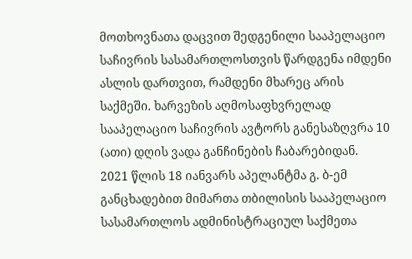მოთხოვნათა დაცვით შედგენილი სააპელაციო საჩივრის სასამართლოსთვის წარდგენა იმდენი ასლის დართვით, რამდენი მხარეც არის საქმეში. ხარვეზის აღმოსაფხვრელად სააპელაციო საჩივრის ავტორს განესაზღვრა 10 (ათი) დღის ვადა განჩინების ჩაბარებიდან.
2021 წლის 18 იანვარს აპელანტმა გ. ბ-ემ განცხადებით მიმართა თბილისის სააპელაციო სასამართლოს ადმინისტრაციულ საქმეთა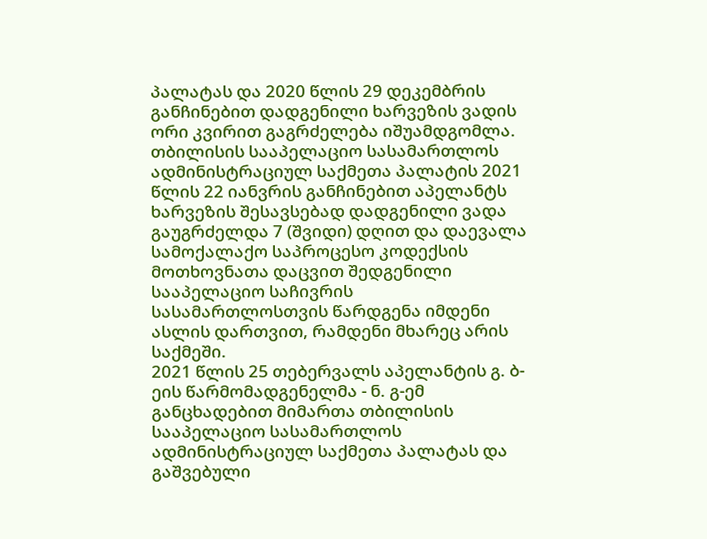პალატას და 2020 წლის 29 დეკემბრის განჩინებით დადგენილი ხარვეზის ვადის ორი კვირით გაგრძელება იშუამდგომლა.
თბილისის სააპელაციო სასამართლოს ადმინისტრაციულ საქმეთა პალატის 2021 წლის 22 იანვრის განჩინებით აპელანტს ხარვეზის შესავსებად დადგენილი ვადა გაუგრძელდა 7 (შვიდი) დღით და დაევალა სამოქალაქო საპროცესო კოდექსის მოთხოვნათა დაცვით შედგენილი სააპელაციო საჩივრის სასამართლოსთვის წარდგენა იმდენი ასლის დართვით, რამდენი მხარეც არის საქმეში.
2021 წლის 25 თებერვალს აპელანტის გ. ბ-ეის წარმომადგენელმა - ნ. გ-ემ განცხადებით მიმართა თბილისის სააპელაციო სასამართლოს ადმინისტრაციულ საქმეთა პალატას და გაშვებული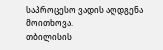საპროცესო ვადის აღდგენა მოითხოვა.
თბილისის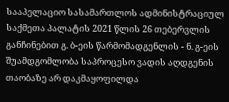სააპელაციო სასამართლოს ადმინისტრაციულ საქმეთა პალატის 2021 წლის 26 თებერვლის განჩინებით გ. ბ-ეის წარმომადგენლის - ნ. გ-ეის შუამდგომლობა საპროცესო ვადის აღდგენის თაობაზე არ დაკმაყოფილდა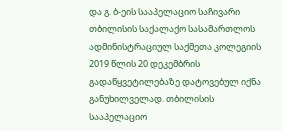და გ. ბ-ეის სააპელაციო საჩივარი თბილისის საქალაქო სასამართლოს ადმინისტრაციულ საქმეთა კოლეგიის 2019 წლის 20 დეკემბრის გადაწყვეტილებაზე დატოვებულ იქნა განუხილველად. თბილისის სააპელაციო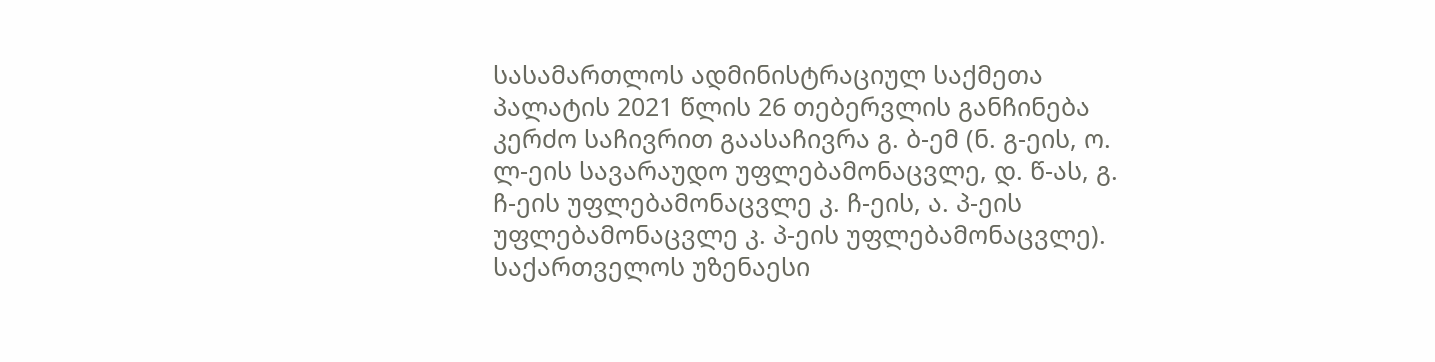სასამართლოს ადმინისტრაციულ საქმეთა პალატის 2021 წლის 26 თებერვლის განჩინება კერძო საჩივრით გაასაჩივრა გ. ბ-ემ (ნ. გ-ეის, ო. ლ-ეის სავარაუდო უფლებამონაცვლე, დ. წ-ას, გ. ჩ-ეის უფლებამონაცვლე კ. ჩ-ეის, ა. პ-ეის უფლებამონაცვლე კ. პ-ეის უფლებამონაცვლე).
საქართველოს უზენაესი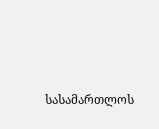სასამართლოს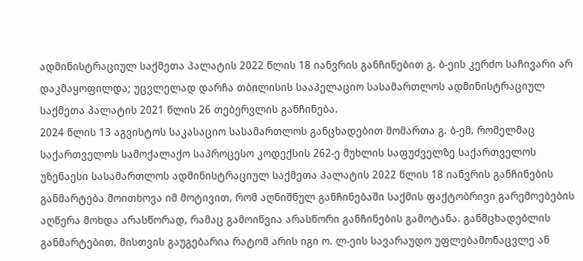ადმინისტრაციულ საქმეთა პალატის 2022 წლის 18 იანვრის განჩინებით გ. ბ-ეის კერძო საჩივარი არ დაკმაყოფილდა; უცვლელად დარჩა თბილისის სააპელაციო სასამართლოს ადმინისტრაციულ საქმეთა პალატის 2021 წლის 26 თებერვლის განჩინება.
2024 წლის 13 აგვისტოს საკასაციო სასამართლოს განცხადებით მომართა გ. ბ-ემ, რომელმაც საქართველოს სამოქალაქო საპროცესო კოდექსის 262-ე მუხლის საფუძველზე საქართველოს უზენაესი სასამართლოს ადმინისტრაციულ საქმეთა პალატის 2022 წლის 18 იანვრის განჩინების განმარტება მოითხოვა იმ მოტივით, რომ აღნიშნულ განჩინებაში საქმის ფაქტობრივი გარემოებების აღწერა მოხდა არასწორად, რამაც გამოიწვია არასწორი განჩინების გამოტანა. განმცხადებლის განმარტებით, მისთვის გაუგებარია რატომ არის იგი ო. ლ-ეის სავარაუდო უფლებამონაცვლე ან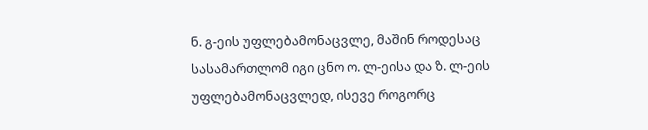ნ. გ-ეის უფლებამონაცვლე, მაშინ როდესაც სასამართლომ იგი ცნო ო. ლ-ეისა და ზ. ლ-ეის უფლებამონაცვლედ, ისევე როგორც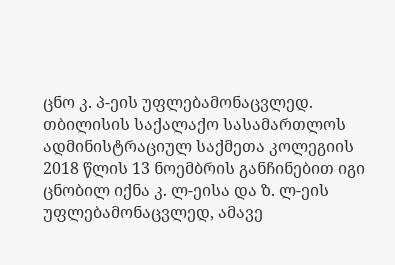ცნო კ. პ-ეის უფლებამონაცვლედ. თბილისის საქალაქო სასამართლოს ადმინისტრაციულ საქმეთა კოლეგიის 2018 წლის 13 ნოემბრის განჩინებით იგი ცნობილ იქნა კ. ლ-ეისა და ზ. ლ-ეის უფლებამონაცვლედ, ამავე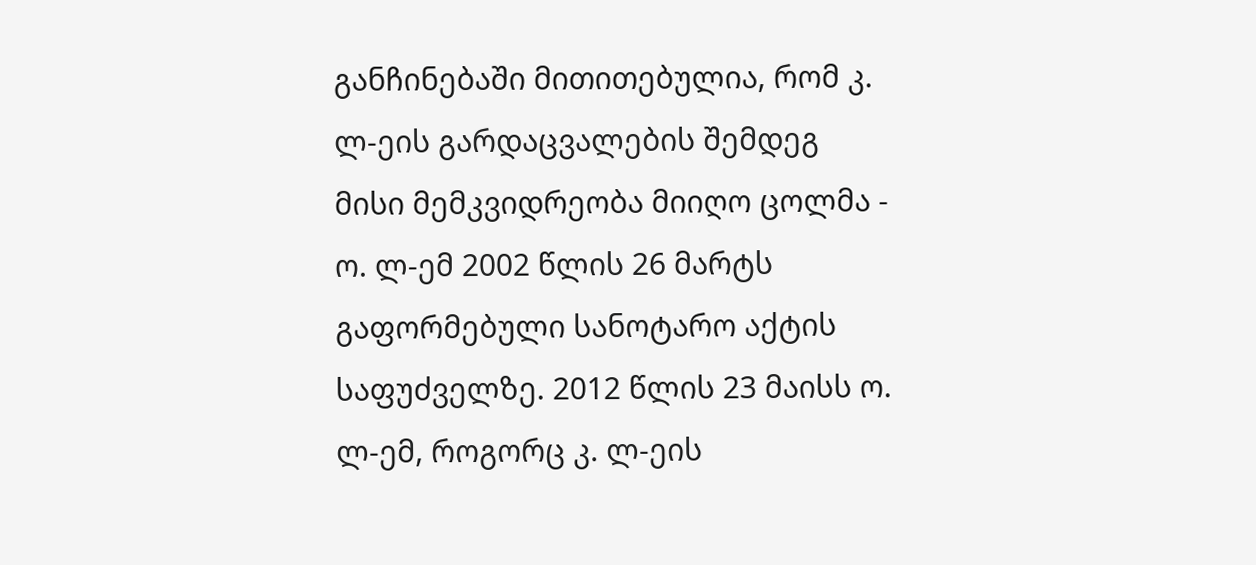განჩინებაში მითითებულია, რომ კ. ლ-ეის გარდაცვალების შემდეგ მისი მემკვიდრეობა მიიღო ცოლმა - ო. ლ-ემ 2002 წლის 26 მარტს გაფორმებული სანოტარო აქტის საფუძველზე. 2012 წლის 23 მაისს ო. ლ-ემ, როგორც კ. ლ-ეის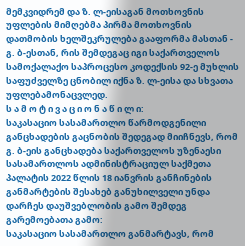მემკვიდრემ და ზ. ლ-ეისაგან მოთხოვნის უფლების მიმღებმა პირმა მოთხოვნის დათმობის ხელშეკრულება გააფორმა მასთან - გ. ბ-ესთან, რის შემდეგაც იგი საქართველოს სამოქალაქო საპროცესო კოდექსის 92-ე მუხლის საფუძველზე ცნობილ იქნა ზ. ლ-ეისა და სხვათა უფლებამონაცვლედ.
ს ა მ ო ტ ი ვ ა ც ი ო ნ ა წ ი ლ ი:
საკასაციო სასამართლო წარმოდგენილი განცხადების გაცნობის შედეგად მიიჩნევს, რომ გ. ბ-ეის განცხადება საქართველოს უზენაესი სასამართლოს ადმინისტრაციულ საქმეთა პალატის 2022 წლის 18 იანვრის განჩინების განმარტების შესახებ განუხილველი უნდა დარჩეს დაუშვებლობის გამო შემდეგ გარემოებათა გამო:
საკასაციო სასამართლო განმარტავს, რომ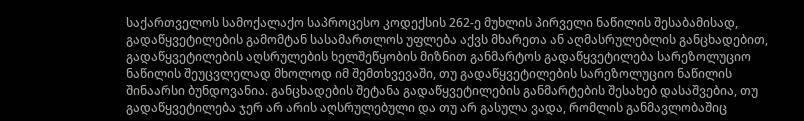საქართველოს სამოქალაქო საპროცესო კოდექსის 262-ე მუხლის პირველი ნაწილის შესაბამისად, გადაწყვეტილების გამომტან სასამართლოს უფლება აქვს მხარეთა ან აღმასრულებლის განცხადებით, გადაწყვეტილების აღსრულების ხელშეწყობის მიზნით განმარტოს გადაწყვეტილება სარეზოლუციო ნაწილის შეუცვლელად მხოლოდ იმ შემთხვევაში, თუ გადაწყვეტილების სარეზოლუციო ნაწილის შინაარსი ბუნდოვანია. განცხადების შეტანა გადაწყვეტილების განმარტების შესახებ დასაშვებია, თუ გადაწყვეტილება ჯერ არ არის აღსრულებული და თუ არ გასულა ვადა, რომლის განმავლობაშიც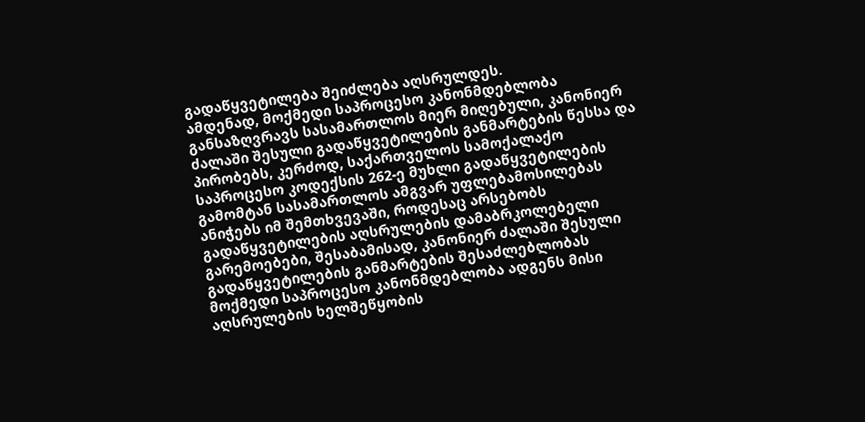გადაწყვეტილება შეიძლება აღსრულდეს.
ამდენად, მოქმედი საპროცესო კანონმდებლობა განსაზღვრავს სასამართლოს მიერ მიღებული, კანონიერ ძალაში შესული გადაწყვეტილების განმარტების წესსა და პირობებს, კერძოდ, საქართველოს სამოქალაქო საპროცესო კოდექსის 262-ე მუხლი გადაწყვეტილების გამომტან სასამართლოს ამგვარ უფლებამოსილებას ანიჭებს იმ შემთხვევაში, როდესაც არსებობს გადაწყვეტილების აღსრულების დამაბრკოლებელი გარემოებები, შესაბამისად, კანონიერ ძალაში შესული გადაწყვეტილების განმარტების შესაძლებლობას მოქმედი საპროცესო კანონმდებლობა ადგენს მისი აღსრულების ხელშეწყობის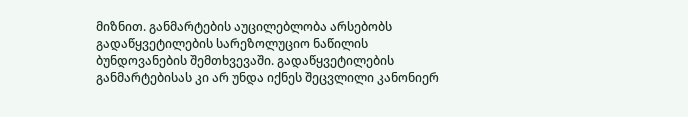მიზნით. განმარტების აუცილებლობა არსებობს გადაწყვეტილების სარეზოლუციო ნაწილის ბუნდოვანების შემთხვევაში. გადაწყვეტილების განმარტებისას კი არ უნდა იქნეს შეცვლილი კანონიერ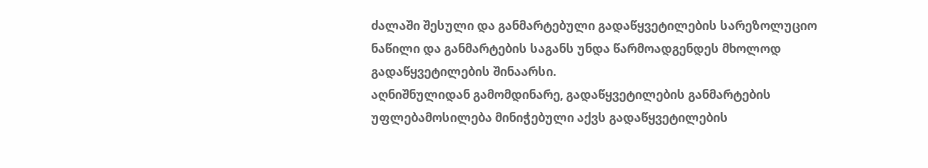ძალაში შესული და განმარტებული გადაწყვეტილების სარეზოლუციო ნაწილი და განმარტების საგანს უნდა წარმოადგენდეს მხოლოდ გადაწყვეტილების შინაარსი.
აღნიშნულიდან გამომდინარე, გადაწყვეტილების განმარტების უფლებამოსილება მინიჭებული აქვს გადაწყვეტილების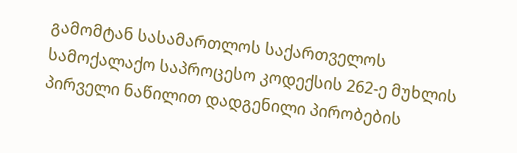გამომტან სასამართლოს საქართველოს სამოქალაქო საპროცესო კოდექსის 262-ე მუხლის პირველი ნაწილით დადგენილი პირობების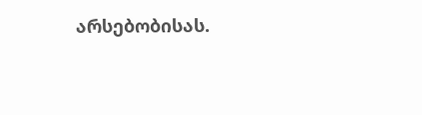არსებობისას.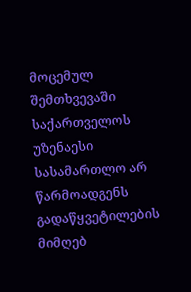მოცემულ შემთხვევაში საქართველოს უზენაესი სასამართლო არ წარმოადგენს გადაწყვეტილების მიმღებ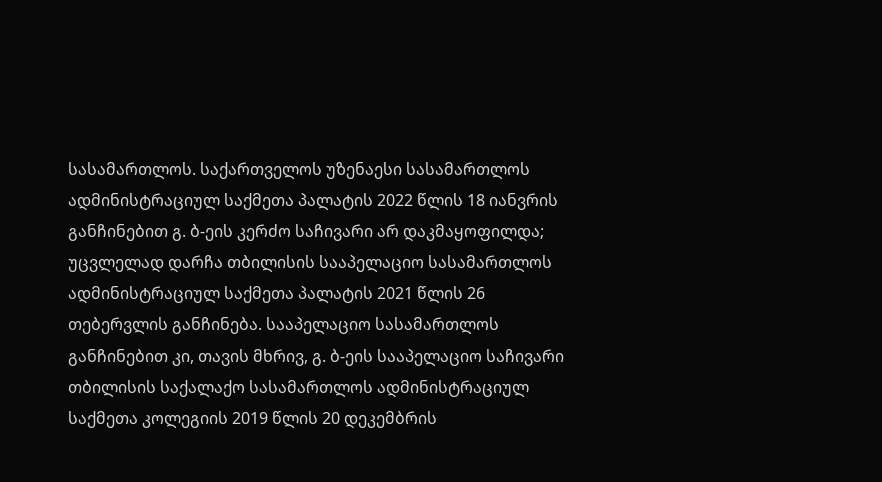სასამართლოს. საქართველოს უზენაესი სასამართლოს ადმინისტრაციულ საქმეთა პალატის 2022 წლის 18 იანვრის განჩინებით გ. ბ-ეის კერძო საჩივარი არ დაკმაყოფილდა; უცვლელად დარჩა თბილისის სააპელაციო სასამართლოს ადმინისტრაციულ საქმეთა პალატის 2021 წლის 26 თებერვლის განჩინება. სააპელაციო სასამართლოს განჩინებით კი, თავის მხრივ, გ. ბ-ეის სააპელაციო საჩივარი თბილისის საქალაქო სასამართლოს ადმინისტრაციულ საქმეთა კოლეგიის 2019 წლის 20 დეკემბრის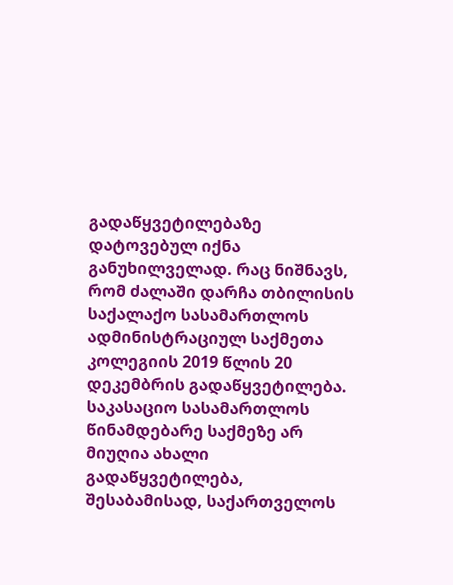გადაწყვეტილებაზე დატოვებულ იქნა განუხილველად. რაც ნიშნავს, რომ ძალაში დარჩა თბილისის საქალაქო სასამართლოს ადმინისტრაციულ საქმეთა კოლეგიის 2019 წლის 20 დეკემბრის გადაწყვეტილება. საკასაციო სასამართლოს წინამდებარე საქმეზე არ მიუღია ახალი გადაწყვეტილება, შესაბამისად, საქართველოს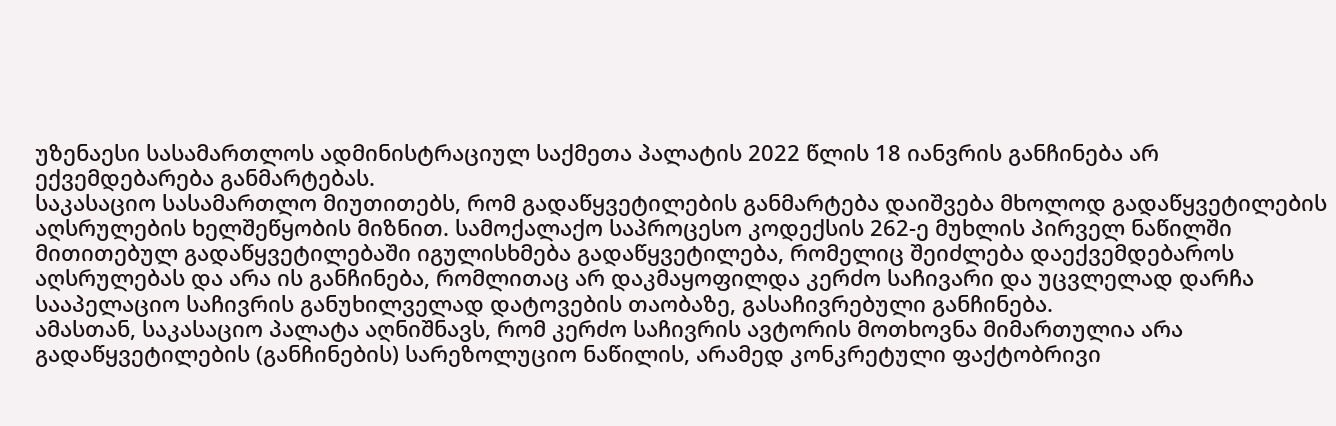უზენაესი სასამართლოს ადმინისტრაციულ საქმეთა პალატის 2022 წლის 18 იანვრის განჩინება არ ექვემდებარება განმარტებას.
საკასაციო სასამართლო მიუთითებს, რომ გადაწყვეტილების განმარტება დაიშვება მხოლოდ გადაწყვეტილების აღსრულების ხელშეწყობის მიზნით. სამოქალაქო საპროცესო კოდექსის 262-ე მუხლის პირველ ნაწილში მითითებულ გადაწყვეტილებაში იგულისხმება გადაწყვეტილება, რომელიც შეიძლება დაექვემდებაროს აღსრულებას და არა ის განჩინება, რომლითაც არ დაკმაყოფილდა კერძო საჩივარი და უცვლელად დარჩა სააპელაციო საჩივრის განუხილველად დატოვების თაობაზე, გასაჩივრებული განჩინება.
ამასთან, საკასაციო პალატა აღნიშნავს, რომ კერძო საჩივრის ავტორის მოთხოვნა მიმართულია არა გადაწყვეტილების (განჩინების) სარეზოლუციო ნაწილის, არამედ კონკრეტული ფაქტობრივი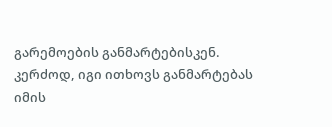გარემოების განმარტებისკენ. კერძოდ, იგი ითხოვს განმარტებას იმის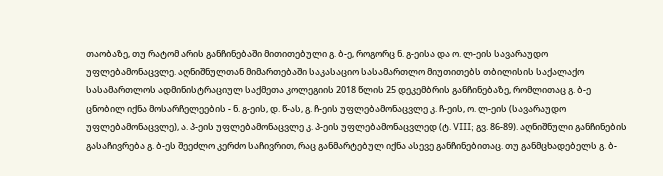თაობაზე, თუ რატომ არის განჩინებაში მითითებული გ. ბ-ე, როგორც ნ. გ-ეისა და ო. ლ-ეის სავარაუდო უფლებამონაცვლე. აღნიშნულთან მიმართებაში საკასაციო სასამართლო მიუთითებს თბილისის საქალაქო სასამართლოს ადმინისტრაციულ საქმეთა კოლეგიის 2018 წლის 25 დეკემბრის განჩინებაზე, რომლითაც გ. ბ-ე ცნობილ იქნა მოსარჩელეების - ნ. გ-ეის, დ. წ-ას, გ. ჩ-ეის უფლებამონაცვლე კ. ჩ-ეის, ო. ლ-ეის (სავარაუდო უფლებამონაცვლე), ა. პ-ეის უფლებამონაცვლე კ. პ-ეის უფლებამონაცვლედ (ტ. VIII; გვ. 86-89). აღნიშნული განჩინების გასაჩივრება გ. ბ-ეს შეეძლო კერძო საჩივრით, რაც განმარტებულ იქნა ასევე განჩინებითაც. თუ განმცხადებელს გ. ბ-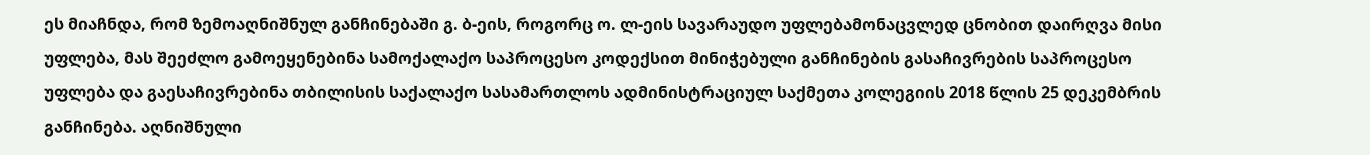ეს მიაჩნდა, რომ ზემოაღნიშნულ განჩინებაში გ. ბ-ეის, როგორც ო. ლ-ეის სავარაუდო უფლებამონაცვლედ ცნობით დაირღვა მისი უფლება, მას შეეძლო გამოეყენებინა სამოქალაქო საპროცესო კოდექსით მინიჭებული განჩინების გასაჩივრების საპროცესო უფლება და გაესაჩივრებინა თბილისის საქალაქო სასამართლოს ადმინისტრაციულ საქმეთა კოლეგიის 2018 წლის 25 დეკემბრის განჩინება. აღნიშნული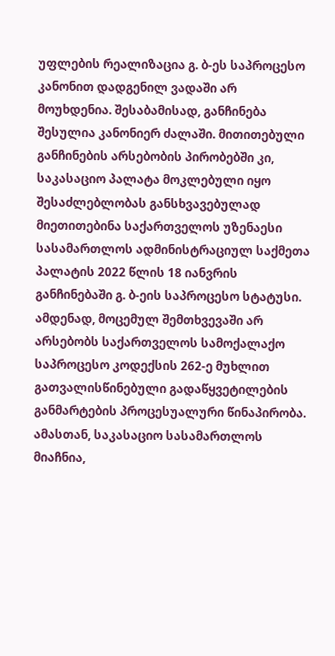უფლების რეალიზაცია გ. ბ-ეს საპროცესო კანონით დადგენილ ვადაში არ მოუხდენია. შესაბამისად, განჩინება შესულია კანონიერ ძალაში. მითითებული განჩინების არსებობის პირობებში კი, საკასაციო პალატა მოკლებული იყო შესაძლებლობას განსხვავებულად მიეთითებინა საქართველოს უზენაესი სასამართლოს ადმინისტრაციულ საქმეთა პალატის 2022 წლის 18 იანვრის განჩინებაში გ. ბ-ეის საპროცესო სტატუსი.
ამდენად, მოცემულ შემთხვევაში არ არსებობს საქართველოს სამოქალაქო საპროცესო კოდექსის 262-ე მუხლით გათვალისწინებული გადაწყვეტილების განმარტების პროცესუალური წინაპირობა. ამასთან, საკასაციო სასამართლოს მიაჩნია,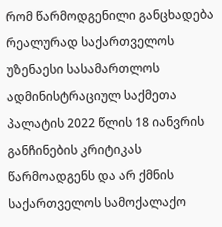რომ წარმოდგენილი განცხადება რეალურად საქართველოს უზენაესი სასამართლოს ადმინისტრაციულ საქმეთა პალატის 2022 წლის 18 იანვრის განჩინების კრიტიკას წარმოადგენს და არ ქმნის საქართველოს სამოქალაქო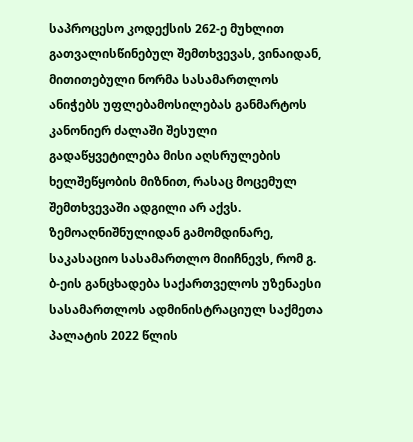საპროცესო კოდექსის 262-ე მუხლით გათვალისწინებულ შემთხვევას, ვინაიდან, მითითებული ნორმა სასამართლოს ანიჭებს უფლებამოსილებას განმარტოს კანონიერ ძალაში შესული გადაწყვეტილება მისი აღსრულების ხელშეწყობის მიზნით, რასაც მოცემულ შემთხვევაში ადგილი არ აქვს.
ზემოაღნიშნულიდან გამომდინარე, საკასაციო სასამართლო მიიჩნევს, რომ გ. ბ-ეის განცხადება საქართველოს უზენაესი სასამართლოს ადმინისტრაციულ საქმეთა პალატის 2022 წლის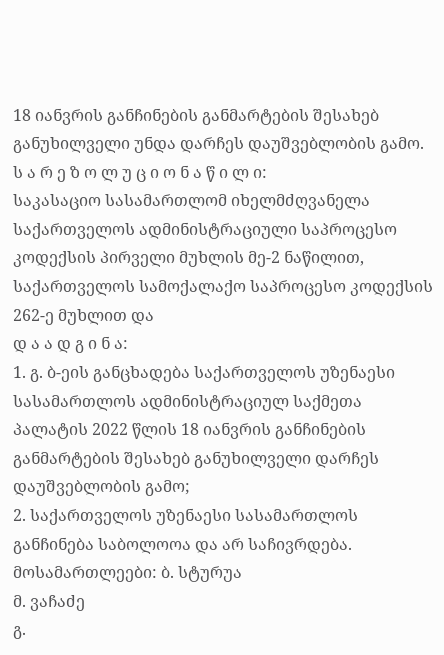18 იანვრის განჩინების განმარტების შესახებ განუხილველი უნდა დარჩეს დაუშვებლობის გამო.
ს ა რ ე ზ ო ლ უ ც ი ო ნ ა წ ი ლ ი:
საკასაციო სასამართლომ იხელმძღვანელა საქართველოს ადმინისტრაციული საპროცესო კოდექსის პირველი მუხლის მე-2 ნაწილით, საქართველოს სამოქალაქო საპროცესო კოდექსის 262-ე მუხლით და
დ ა ა დ გ ი ნ ა:
1. გ. ბ-ეის განცხადება საქართველოს უზენაესი სასამართლოს ადმინისტრაციულ საქმეთა პალატის 2022 წლის 18 იანვრის განჩინების განმარტების შესახებ განუხილველი დარჩეს დაუშვებლობის გამო;
2. საქართველოს უზენაესი სასამართლოს განჩინება საბოლოოა და არ საჩივრდება.
მოსამართლეები: ბ. სტურუა
მ. ვაჩაძე
გ.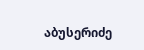აბუსერიძე